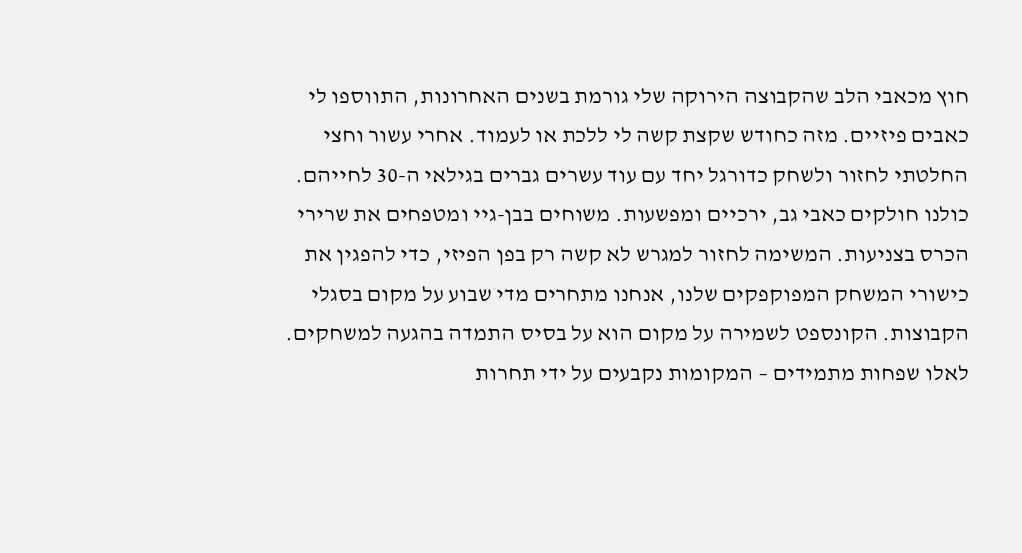חוץ מכאבי הלב שהקבוצה הירוקה שלי גורמת בשנים האחרונות, התווספו לי כאבים פיזיים. מזה כחודש שקצת קשה לי ללכת או לעמוד. אחרי עשור וחצי החלטתי לחזור ולשחק כדורגל יחד עם עוד עשרים גברים בגילאי ה-30 לחייהם. כולנו חולקים כאבי גב, ירכיים ומפשעות. משוחים בבן-גיי ומטפחים את שרירי הכרס בצניעות. המשימה לחזור למגרש לא קשה רק בפן הפיזי, כדי להפגין את כישורי המשחק המפוקפקים שלנו, אנחנו מתחרים מדי שבוע על מקום בסגלי הקבוצות. הקונספט לשמירה על מקום הוא על בסיס התמדה בהגעה למשחקים. לאלו שפחות מתמידים – המקומות נקבעים על ידי תחרות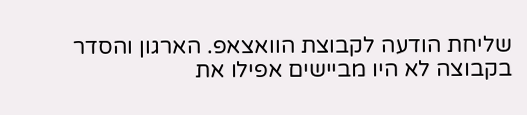שליחת הודעה לקבוצת הוואצאפ. הארגון והסדר בקבוצה לא היו מביישים אפילו את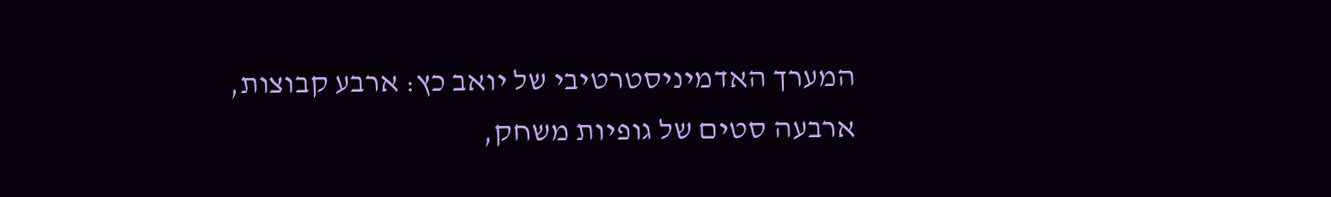המערך האדמיניסטרטיבי של יואב כץ: ארבע קבוצות, ארבעה סטים של גופיות משחק,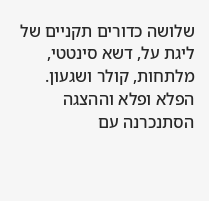שלושה כדורים תקניים של ליגת על, דשא סינטטי, מלתחות, קולר ושגעון.
הפלא ופלא וההצגה הסתנכרנה עם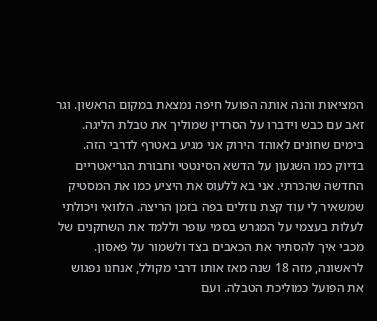המציאות והנה אותה הפועל חיפה נמצאת במקום הראשון. וגר זאב עם כבש וידברו על הסרדין שמוליך את טבלת הליגה. בימים שחונים לאוהד הירוק אני מגיע באטרף לדרבי הזה. בדיוק כמו השגעון על הדשא הסינטטי וחבורת הגריאטריים החדשה שהכרתי. אני בא ללעוס את היציע כמו את המסטיק שמשאיר לי עוד קצת נוזלים בפה בזמן הריצה. הלוואי ויכולתי לעלות בעצמי על המגרש בסמי עופר וללמד את השחקנים של מכבי איך להסתיר את הכאבים בצד ולשמור על פאסון. לראשונה, מזה 18 שנה מאז אותו דרבי מקולל, אנחנו נפגוש את הפועל כמוליכת הטבלה. ועם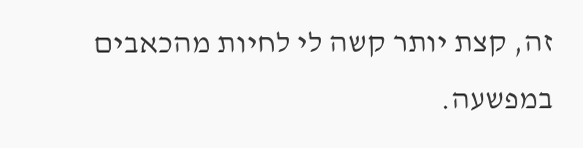זה, קצת יותר קשה לי לחיות מהכאבים במפשעה.